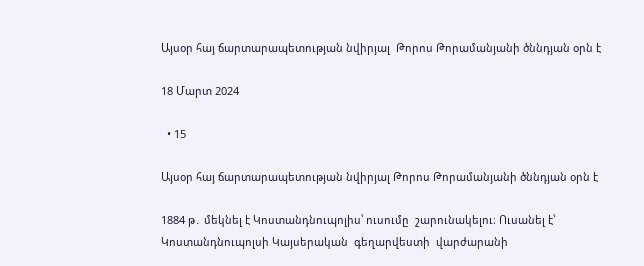Այսօր հայ ճարտարապետության նվիրյալ  Թորոս Թորամանյանի ծննդյան օրն է

18 Մարտ 2024

  • 15

Այսօր հայ ճարտարապետության նվիրյալ Թորոս Թորամանյանի ծննդյան օրն է

1884 թ․ մեկնել է Կոստանդնուպոլիս՝ ուսումը  շարունակելու։ Ուսանել է՝  Կոստանդնուպոլսի Կայսերական  գեղարվեստի  վարժարանի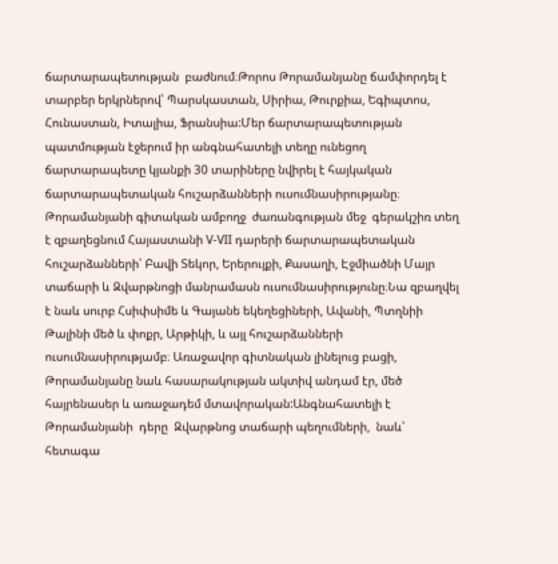ճարտարապետության  բաժնում։Թորոս Թորամանյանը ճամփորդել է տարբեր երկրներով՝ Պարսկաստան, Սիրիա, Թուրքիա, Եգիպտոս, Հունաստան, Իտալիա, Ֆրանսիա:Մեր ճարտարապետության պատմության էջերում իր անգնահատելի տեղը ունեցող ճարտարապետը կյանքի 30 տարիները նվիրել է հայկական ճարտարապետական հուշարձանների ուսումնասիրությանը։ Թորամանյանի գիտական ամբողջ  ժառանգության մեջ  գերակշիռ տեղ է զբաղեցնում Հայաստանի V-VII դարերի ճարտարապետական հուշարձանների՝ Բավի Տեկոր, Երերույքի, Քասաղի, Էջմիածնի Մայր տաճարի և Զվարթնոցի մանրամասն ուսումնասիրությունը։Նա զբաղվել է նաև սուրբ Հսիփսիմե և Գայանե եկեղեցիների, Ավանի, Պտղնիի Թալինի մեծ և փոքր, Արթիկի, և այլ հուշարձանների ուսումնասիրությամբ։ Առաջավոր գիտնական լինելուց բացի, Թորամանյանը նաև հասարակության ակտիվ անդամ էր, մեծ հայրենասեր և առաջադեմ մտավորական:Անգնահատելի է Թորամանյանի  դերը  Զվարթնոց տաճարի պեղումների,  նաև՝  հետագա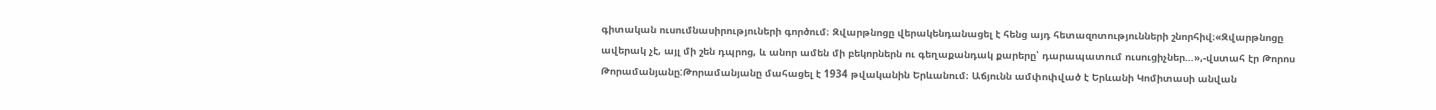գիտական ուսումնասիրություների գործում։ Զվարթնոցը վերակենդանացել է հենց այդ հետազոտությունների շնորհիվ։«Զվարթնոցը ավերակ չէ, այլ մի շեն դպրոց, և անոր ամեն մի բեկորներն ու գեղաքանդակ քարերը՝ դարապատում ուսուցիչներ…»,-վստահ էր Թորոս Թորամանյանը:Թորամանյանը մահացել է 1934 թվականին Երևանում։ Աճյունն ամփոփված է Երևանի Կոմիտասի անվան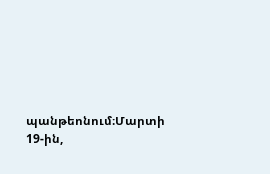պանթեոնում։Մարտի 19-ին,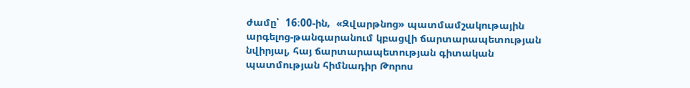ժամը՝  16։00-ին,  «Զվարթնոց» պատմամշակութային արգելոց-թանգարանում կբացվի ճարտարապետության նվիրյալ, հայ ճարտարապետության գիտական պատմության հիմնադիր Թորոս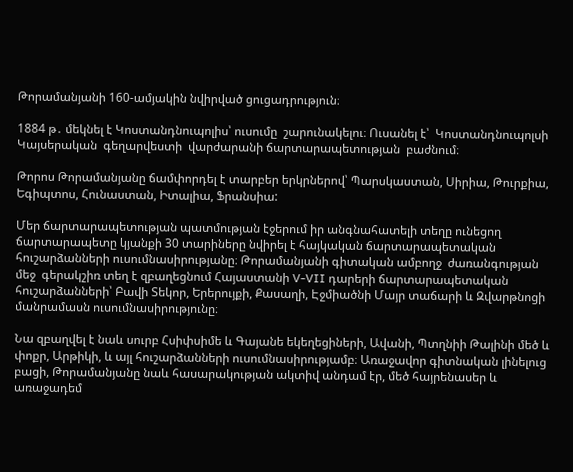Թորամանյանի 160-ամյակին նվիրված ցուցադրություն։

1884 թ․ մեկնել է Կոստանդնուպոլիս՝ ուսումը  շարունակելու։ Ուսանել է՝  Կոստանդնուպոլսի Կայսերական  գեղարվեստի  վարժարանի ճարտարապետության  բաժնում։

Թորոս Թորամանյանը ճամփորդել է տարբեր երկրներով՝ Պարսկաստան, Սիրիա, Թուրքիա, Եգիպտոս, Հունաստան, Իտալիա, Ֆրանսիա:

Մեր ճարտարապետության պատմության էջերում իր անգնահատելի տեղը ունեցող ճարտարապետը կյանքի 30 տարիները նվիրել է հայկական ճարտարապետական հուշարձանների ուսումնասիրությանը։ Թորամանյանի գիտական ամբողջ  ժառանգության մեջ  գերակշիռ տեղ է զբաղեցնում Հայաստանի V-VII դարերի ճարտարապետական հուշարձանների՝ Բավի Տեկոր, Երերույքի, Քասաղի, Էջմիածնի Մայր տաճարի և Զվարթնոցի մանրամասն ուսումնասիրությունը։

Նա զբաղվել է նաև սուրբ Հսիփսիմե և Գայանե եկեղեցիների, Ավանի, Պտղնիի Թալինի մեծ և փոքր, Արթիկի, և այլ հուշարձանների ուսումնասիրությամբ։ Առաջավոր գիտնական լինելուց բացի, Թորամանյանը նաև հասարակության ակտիվ անդամ էր, մեծ հայրենասեր և առաջադեմ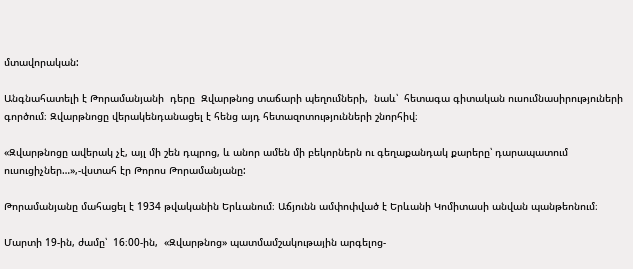մտավորական:

Անգնահատելի է Թորամանյանի  դերը  Զվարթնոց տաճարի պեղումների,  նաև՝  հետագա գիտական ուսումնասիրություների գործում։ Զվարթնոցը վերակենդանացել է հենց այդ հետազոտությունների շնորհիվ։

«Զվարթնոցը ավերակ չէ, այլ մի շեն դպրոց, և անոր ամեն մի բեկորներն ու գեղաքանդակ քարերը՝ դարապատում ուսուցիչներ…»,-վստահ էր Թորոս Թորամանյանը:

Թորամանյանը մահացել է 1934 թվականին Երևանում։ Աճյունն ամփոփված է Երևանի Կոմիտասի անվան պանթեոնում։

Մարտի 19-ին, ժամը՝  16։00-ին,  «Զվարթնոց» պատմամշակութային արգելոց-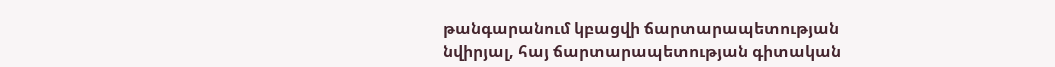թանգարանում կբացվի ճարտարապետության նվիրյալ, հայ ճարտարապետության գիտական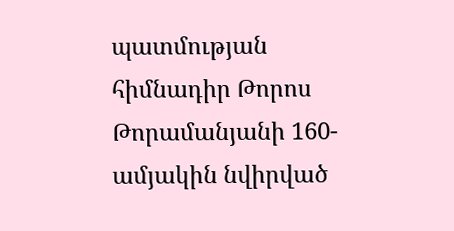պատմության հիմնադիր Թորոս Թորամանյանի 160-ամյակին նվիրված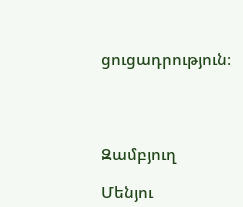ցուցադրություն։




Զամբյուղ

Մենյու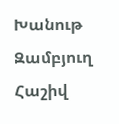Խանութ Զամբյուղ Հաշիվ